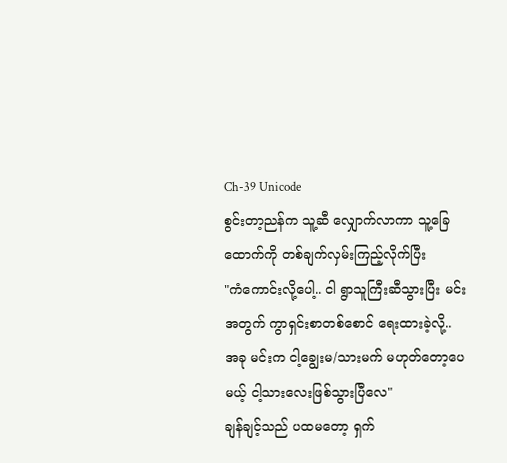Ch-39 Unicode
စွင်းတာ့ညန်က သူ့ဆီ လျှောက်လာကာ သူ့ခြေထောက်ကို တစ်ချက်လှမ်းကြည့်လိုက်ပြီး
"ကံကောင်းလို့ပေါ့.. ငါ ရွာသူကြီးဆီသွားပြီး မင်းအတွက် ကွာရှင်းစာတစ်စောင် ရေးထားခဲ့လို့.. အခု မင်းက ငါ့ချွေးမ/သားမက် မဟုတ်တော့ပေမယ့် ငါ့သားလေးဖြစ်သွားပြီလေ"
ချန်ချင့်သည် ပထမတော့ ရှက်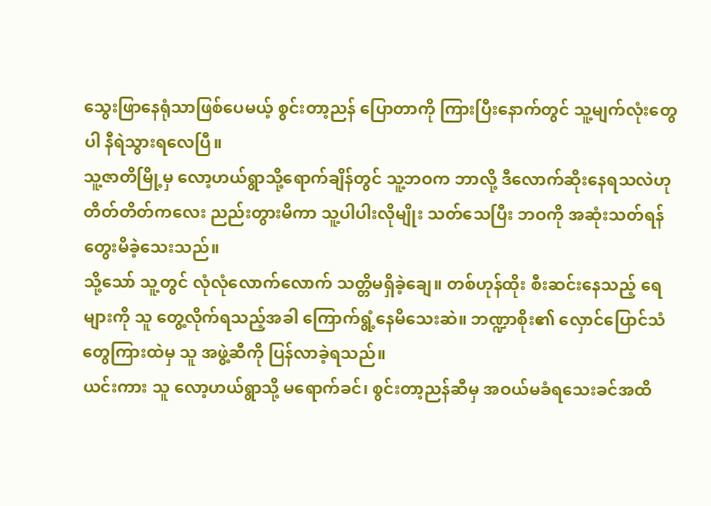သွေးဖြာနေရုံသာဖြစ်ပေမယ့် စွင်းတာ့ညန် ပြောတာကို ကြားပြီးနောက်တွင် သူ့မျက်လုံးတွေပါ နီရဲသွားရလေပြီ။
သူ့ဇာတိမြို့မှ လော့ဟယ်ရွာသို့ရောက်ချိန်တွင် သူ့ဘဝက ဘာလို့ ဒီလောက်ဆိုးနေရသလဲဟု တိတ်တိတ်ကလေး ညည်းတွားမိကာ သူ့ပါပါးလိုမျိုး သတ်သေပြီး ဘဝကို အဆုံးသတ်ရန် တွေးမိခဲ့သေးသည်။
သို့သော် သူ့တွင် လုံလုံလောက်လောက် သတ္တိမရှိခဲ့ချေ။ တစ်ဟုန်ထိုး စီးဆင်းနေသည့် ရေများကို သူ တွေ့လိုက်ရသည့်အခါ ကြောက်ရွံ့နေမိသေးဆဲ။ ဘဏ္ဍာစိုး၏ လှောင်ပြောင်သံတွေကြားထဲမှ သူ အဖွဲ့ဆီကို ပြန်လာခဲ့ရသည်။
ယင်းကား သူ လော့ဟယ်ရွာသို့ မရောက်ခင်၊ စွင်းတာ့ညန်ဆီမှ အဝယ်မခံရသေးခင်အထိ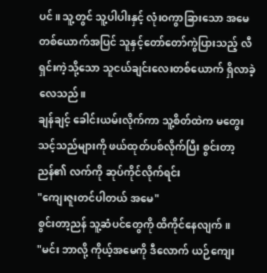ပင်။ သူ့တွင် သူ့ပါပါးနှင့် လုံးဝကွာခြားသော အမေတစ်ယောက်အပြင် သူနှင့်တော်တော်ကွဲပြားသည့် လီရှင်းကဲ့သို့သော သူငယ်ချင်းလေးတစ်ယောက် ရှိလာခဲ့လေသည်။
ချန်ချင့် ခေါင်းယမ်းလိုက်ကာ သူ့စိတ်ထဲက မတွေးသင့်သည်များကို ဖယ်ထုတ်ပစ်လိုက်ပြီး စွင်းတာ့ညန်၏ လက်ကို ဆုပ်ကိုင်လိုက်ရင်း
"ကျေးဇူးတင်ပါတယ် အမေ"
စွင်းတာ့ညန် သူ့ဆံပင်တွေကို ထိကိုင်နေလျက်။
"မင်း ဘာလို့ ကိုယ့်အမေကို ဒီလောက် ယဉ်ကျေး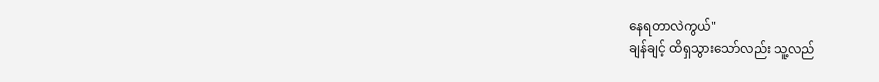နေရတာလဲကွယ်"
ချန်ချင့် ထိရှသွားသော်လည်း သူ့လည်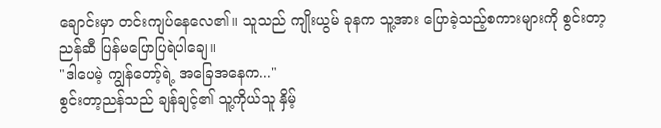ချောင်းမှာ တင်းကျပ်နေလေ၏။ သူသည် ကျိုးယွမ် ခုနက သူ့အား ပြောခဲ့သည့်စကားများကို စွင်းတာ့ညန်ဆီ ပြန်မပြောပြရဲပါချေ။
"ဒါပေမဲ့ ကျွန်တော့်ရဲ့ အခြေအနေက..."
စွင်းတာ့ညန်သည် ချန်ချင့်၏ သူ့ကိုယ်သူ နှိမ့်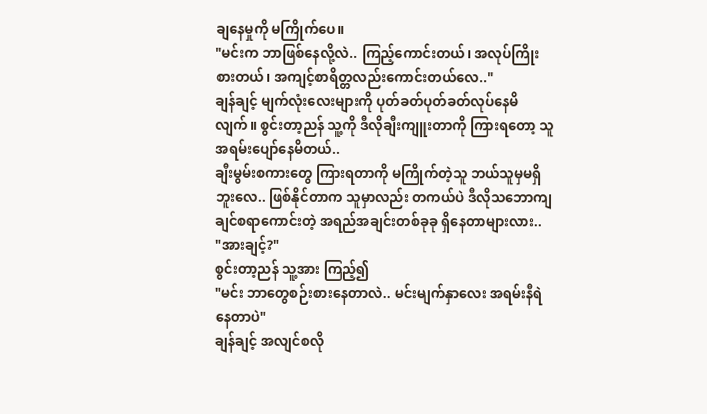ချနေမှုကို မကြိုက်ပေ။
"မင်းက ဘာဖြစ်နေလို့လဲ.. ကြည့်ကောင်းတယ်၊ အလုပ်ကြိုးစားတယ်၊ အကျင့်စာရိတ္တလည်းကောင်းတယ်လေ.."
ချန်ချင့် မျက်လုံးလေးများကို ပုတ်ခတ်ပုတ်ခတ်လုပ်နေမိလျက်။ စွင်းတာ့ညန် သူ့ကို ဒီလိုချီးကျူးတာကို ကြားရတော့ သူ အရမ်းပျော်နေမိတယ်..
ချီးမွမ်းစကားတွေ ကြားရတာကို မကြိုက်တဲ့သူ ဘယ်သူမှမရှိဘူးလေ.. ဖြစ်နိုင်တာက သူမှာလည်း တကယ်ပဲ ဒီလိုသဘောကျချင်စရာကောင်းတဲ့ အရည်အချင်းတစ်ခုခု ရှိနေတာများလား..
"အားချင့်?"
စွင်းတာ့ညန် သူ့အား ကြည့်၍
"မင်း ဘာတွေစဉ်းစားနေတာလဲ.. မင်းမျက်နှာလေး အရမ်းနီရဲနေတာပဲ"
ချန်ချင့် အလျင်စလို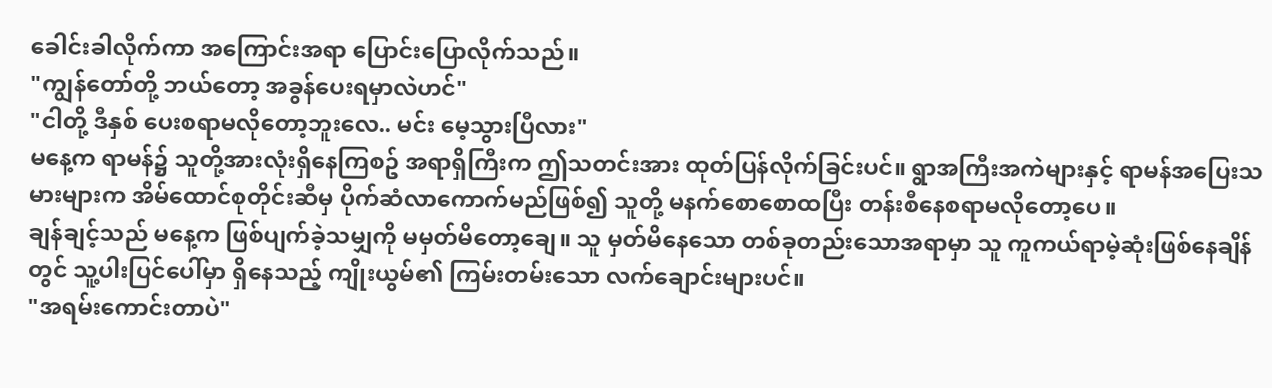ခေါင်းခါလိုက်ကာ အကြောင်းအရာ ပြောင်းပြောလိုက်သည်။
"ကျွန်တော်တို့ ဘယ်တော့ အခွန်ပေးရမှာလဲဟင်"
"ငါတို့ ဒီနှစ် ပေးစရာမလိုတော့ဘူးလေ.. မင်း မေ့သွားပြီလား"
မနေ့က ရာမန်၌ သူတို့အားလုံးရှိနေကြစဥ် အရာရှိကြီးက ဤသတင်းအား ထုတ်ပြန်လိုက်ခြင်းပင်။ ရွာအကြီးအကဲများနှင့် ရာမန်အပြေးသမားများက အိမ်ထောင်စုတိုင်းဆီမှ ပိုက်ဆံလာကောက်မည်ဖြစ်၍ သူတို့ မနက်စောစောထပြီး တန်းစီနေစရာမလိုတော့ပေ။
ချန်ချင့်သည် မနေ့က ဖြစ်ပျက်ခဲ့သမျှကို မမှတ်မိတော့ချေ။ သူ မှတ်မိနေသော တစ်ခုတည်းသောအရာမှာ သူ ကူကယ်ရာမဲ့ဆုံးဖြစ်နေချိန်တွင် သူ့ပါးပြင်ပေါ်မှာ ရှိနေသည့် ကျိုးယွမ်၏ ကြမ်းတမ်းသော လက်ချောင်းများပင်။
"အရမ်းကောင်းတာပဲ"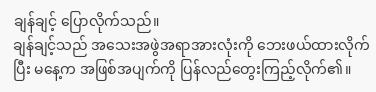ချန်ချင့် ပြောလိုက်သည်။
ချန်ချင့်သည် အသေးအဖွဲအရာအားလုံးကို ဘေးဖယ်ထားလိုက်ပြီး မနေ့က အဖြစ်အပျက်ကို ပြန်လည်တွေးကြည့်လိုက်၏။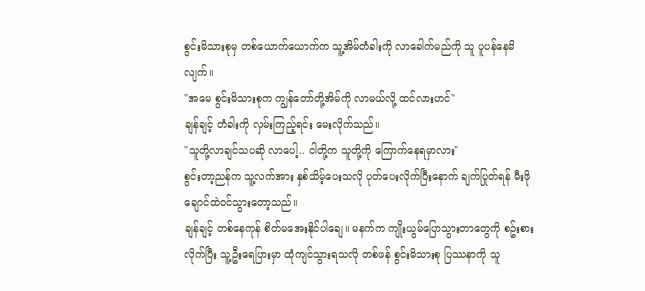စွင်းမိသားစုမှ တစ်ယောက်ယောက်က သူ့အိမ်တံခါးကို လာခေါက်မည်ကို သူ ပူပန်နေမိလျက်။
"အမေ စွင်းမိသားစုက ကျွန်တော်တို့အိမ်ကို လာမယ်လို့ ထင်လားဟင်"
ချန်ချင့် တံခါးကို လှမ်းကြည့်ရင်း မေးလိုက်သည်။
"သူတို့လာချင်သပဆို လာပေါ့.. ငါတို့က သူတို့ကို ကြောက်နေရမှာလား"
စွင်းတာ့ညန်က သူ့လက်အား နှစ်သိမ့်ပေးသလို ပုတ်ပေးလိုက်ပြီးနောက် ချက်ပြုတ်ရန် မီးဖိုချောင်ထဲဝင်သွားတော့သည်။
ချန်ချင့် တစ်နေကုန် စိတ်မအေးနိုင်ပါချေ။ မနက်က ကျိုးယွမ်ပြောသွားတာတွေကို စဥ်းစားလိုက်ပြီး သူ့ဦးရေပြားမှာ ထုံကျင်သွားရသလို တစ်ဖန် စွင်းမိသားစု ပြဿနာကို သူ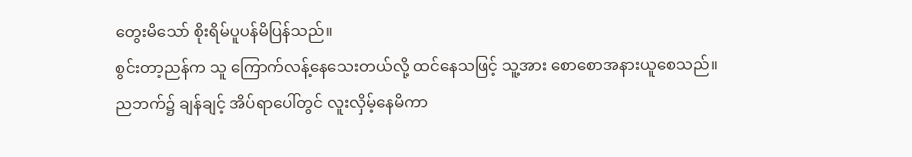တွေးမိသော် စိုးရိမ်ပူပန်မိပြန်သည်။
စွင်းတာ့ညန်က သူ ကြောက်လန့်နေသေးတယ်လို့ ထင်နေသဖြင့် သူ့အား စောစောအနားယူစေသည်။
ညဘက်၌ ချန်ချင့် အိပ်ရာပေါ်တွင် လူးလှိမ့်နေမိကာ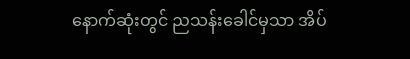နောက်ဆုံးတွင် ညသန်းခေါင်မှသာ အိပ်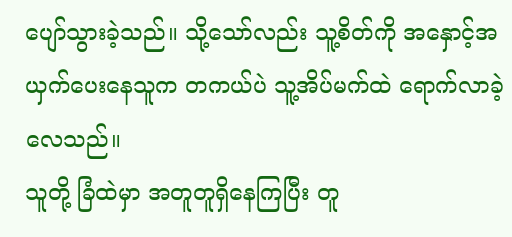ပျော်သွားခဲ့သည်။ သို့သော်လည်း သူ့စိတ်ကို အနှောင့်အယှက်ပေးနေသူက တကယ်ပဲ သူ့အိပ်မက်ထဲ ရောက်လာခဲ့လေသည်။
သူတို့ ခြံထဲမှာ အတူတူရှိနေကြပြီး တူ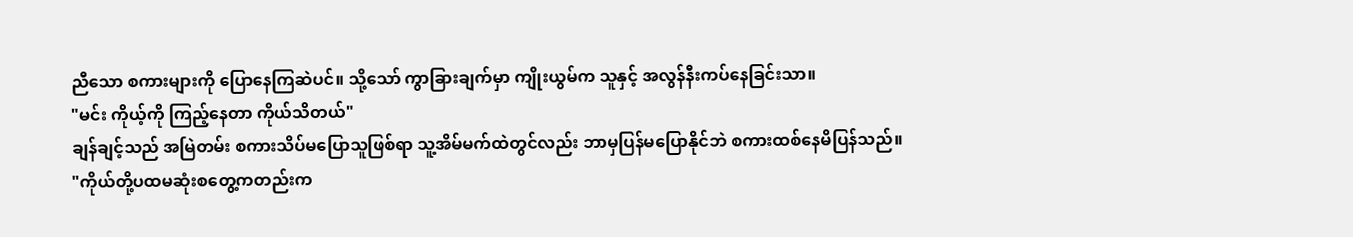ညီသော စကားများကို ပြောနေကြဆဲပင်။ သို့သော် ကွာခြားချက်မှာ ကျိုးယွမ်က သူနှင့် အလွန်နီးကပ်နေခြင်းသာ။
"မင်း ကိုယ့်ကို ကြည့်နေတာ ကိုယ်သိတယ်"
ချန်ချင့်သည် အမြဲတမ်း စကားသိပ်မပြောသူဖြစ်ရာ သူ့အိမ်မက်ထဲတွင်လည်း ဘာမှပြန်မပြောနိုင်ဘဲ စကားထစ်နေမိပြန်သည်။
"ကိုယ်တို့ပထမဆုံးစတွေ့ကတည်းက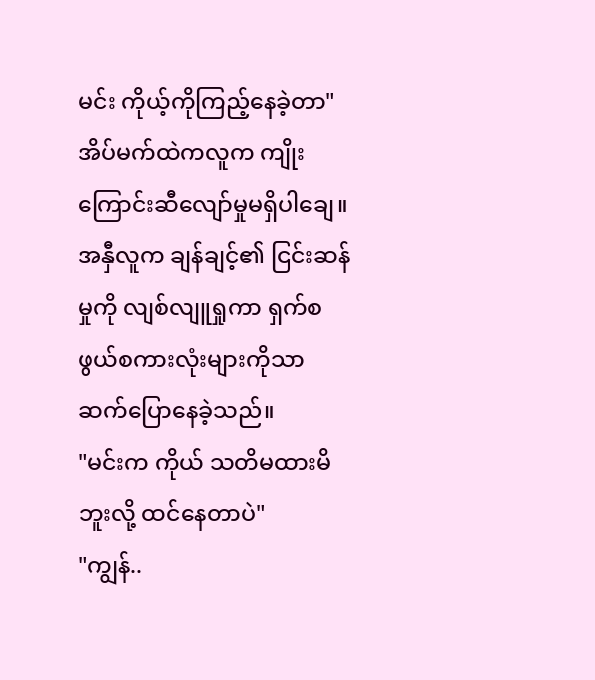မင်း ကိုယ့်ကိုကြည့်နေခဲ့တာ"
အိပ်မက်ထဲကလူက ကျိုးကြောင်းဆီလျော်မှုမရှိပါချေ။ အနှီလူက ချန်ချင့်၏ ငြင်းဆန်မှုကို လျစ်လျူရှုကာ ရှက်စဖွယ်စကားလုံးများကိုသာ ဆက်ပြောနေခဲ့သည်။
"မင်းက ကိုယ် သတိမထားမိဘူးလို့ ထင်နေတာပဲ"
"ကျွန်..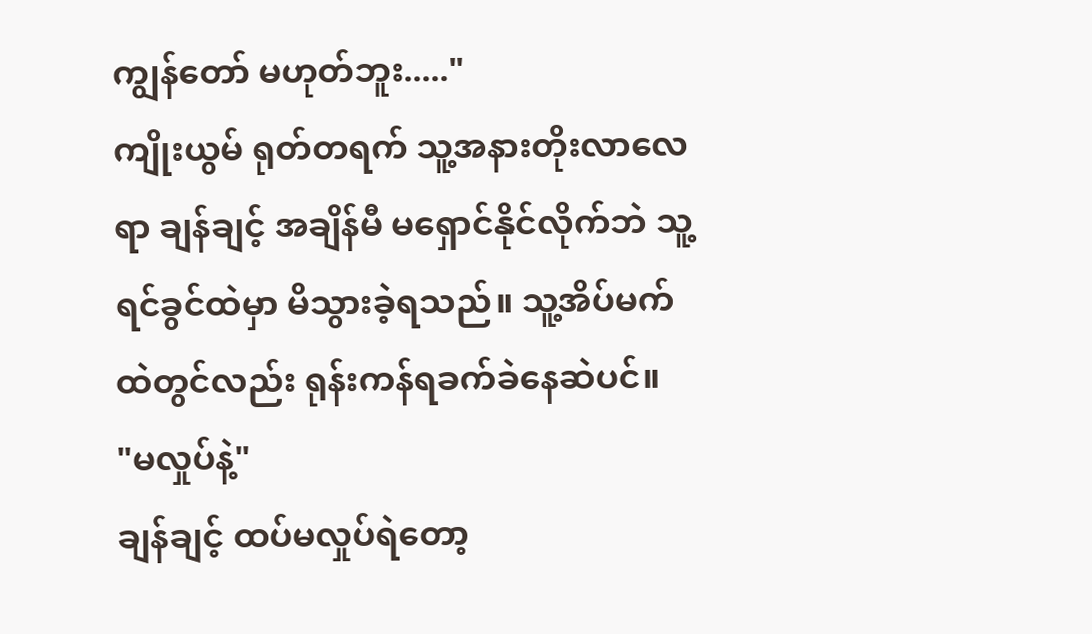ကျွန်တော် မဟုတ်ဘူး....."
ကျိုးယွမ် ရုတ်တရက် သူ့အနားတိုးလာလေရာ ချန်ချင့် အချိန်မီ မရှောင်နိုင်လိုက်ဘဲ သူ့ရင်ခွင်ထဲမှာ မိသွားခဲ့ရသည်။ သူ့အိပ်မက်ထဲတွင်လည်း ရုန်းကန်ရခက်ခဲနေဆဲပင်။
"မလှုပ်နဲ့"
ချန်ချင့် ထပ်မလှုပ်ရဲတော့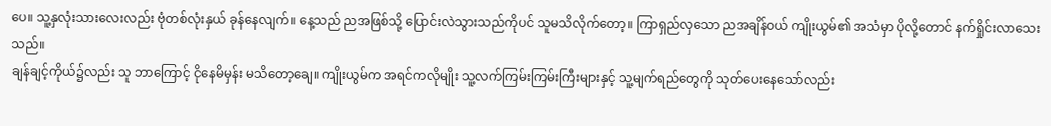ပေ။ သူ့နှလုံးသားလေးလည်း ဗုံတစ်လုံးနှယ် ခုန်နေလျက်။ နေ့သည် ညအဖြစ်သို့ ပြောင်းလဲသွားသည်ကိုပင် သူမသိလိုက်တော့။ ကြာရှည်လှသော ညအချိန်ဝယ် ကျိုးယွမ်၏ အသံမှာ ပိုလို့တောင် နက်ရှိုင်းလာသေးသည်။
ချန်ချင့်ကိုယ်၌လည်း သူ ဘာကြောင့် ငိုနေမိမှန်း မသိတော့ချေ။ ကျိုးယွမ်က အရင်ကလိုမျိုး သူ့လက်ကြမ်းကြမ်းကြီးများနှင့် သူ့မျက်ရည်တွေကို သုတ်ပေးနေသော်လည်း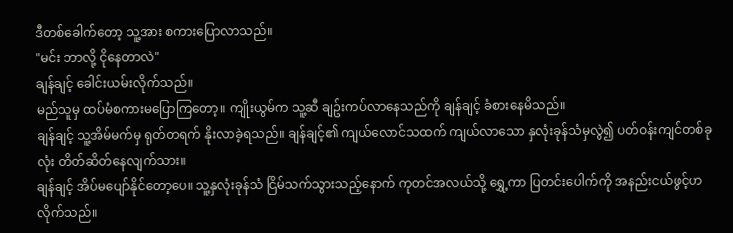ဒီတစ်ခေါက်တော့ သူ့အား စကားပြောလာသည်။
"မင်း ဘာလို့ ငိုနေတာလဲ"
ချန်ချင့် ခေါင်းယမ်းလိုက်သည်။
မည်သူမှ ထပ်မံစကားမပြောကြတော့။ ကျိုးယွမ်က သူ့ဆီ ချဥ်းကပ်လာနေသည်ကို ချန်ချင့် ခံစားနေမိသည်။
ချန်ချင့် သူ့အိမ်မက်မှ ရုတ်တရက် နိုးလာခဲ့ရသည်။ ချန်ချင့်၏ ကျယ်လောင်သထက် ကျယ်လာသော နှလုံးခုန်သံမှလွဲ၍ ပတ်ဝန်းကျင်တစ်ခုလုံး တိတ်ဆိတ်နေလျက်သား။
ချန်ချင့် အိပ်မပျော်နိုင်တော့ပေ။ သူ့နှလုံးခုန်သံ ငြိမ်သက်သွားသည့်နောက် ကုတင်အလယ်သို့ ရွှေ့ကာ ပြတင်းပေါက်ကို အနည်းငယ်ဖွင့်ဟလိုက်သည်။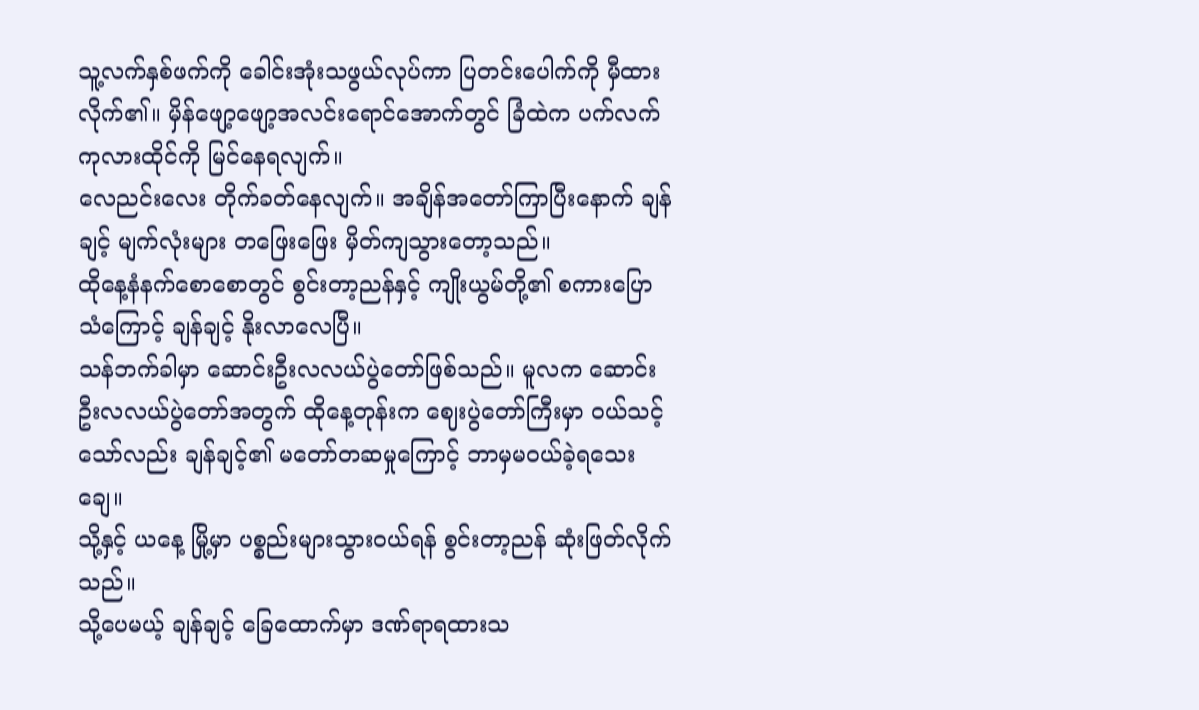သူ့လက်နှစ်ဖက်ကို ခေါင်းအုံးသဖွယ်လုပ်ကာ ပြတင်းပေါက်ကို မှီထားလိုက်၏။ မှိန်ဖျော့ဖျော့အလင်းရောင်အောက်တွင် ခြံထဲက ပက်လက်ကုလားထိုင်ကို မြင်နေရလျက်။
လေညင်းလေး တိုက်ခတ်နေလျက်။ အချိန်အတော်ကြာပြီးနောက် ချန်ချင့် မျက်လုံးများ တဖြေးဖြေး မှိတ်ကျသွားတော့သည်။
ထိုနေ့နံနက်စောစောတွင် စွင်းတာ့ညန်နှင့် ကျိုးယွမ်တို့၏ စကားပြောသံကြောင့် ချန်ချင့် နိုးလာလေပြီ။
သန်ဘက်ခါမှာ ဆောင်းဦးလလယ်ပွဲတော်ဖြစ်သည်။ မူလက ဆောင်းဦးလလယ်ပွဲတော်အတွက် ထိုနေ့တုန်းက ဈေးပွဲတော်ကြီးမှာ ဝယ်သင့်သော်လည်း ချန်ချင့်၏ မတော်တဆမှုကြောင့် ဘာမှမဝယ်ခဲ့ရသေးချေ။
သို့နှင့် ယနေ့ မြို့မှာ ပစ္စည်းများသွားဝယ်ရန် စွင်းတာ့ညန် ဆုံးဖြတ်လိုက်သည်။
သို့ပေမယ့် ချန်ချင့် ခြေထောက်မှာ ဒဏ်ရာရထားသ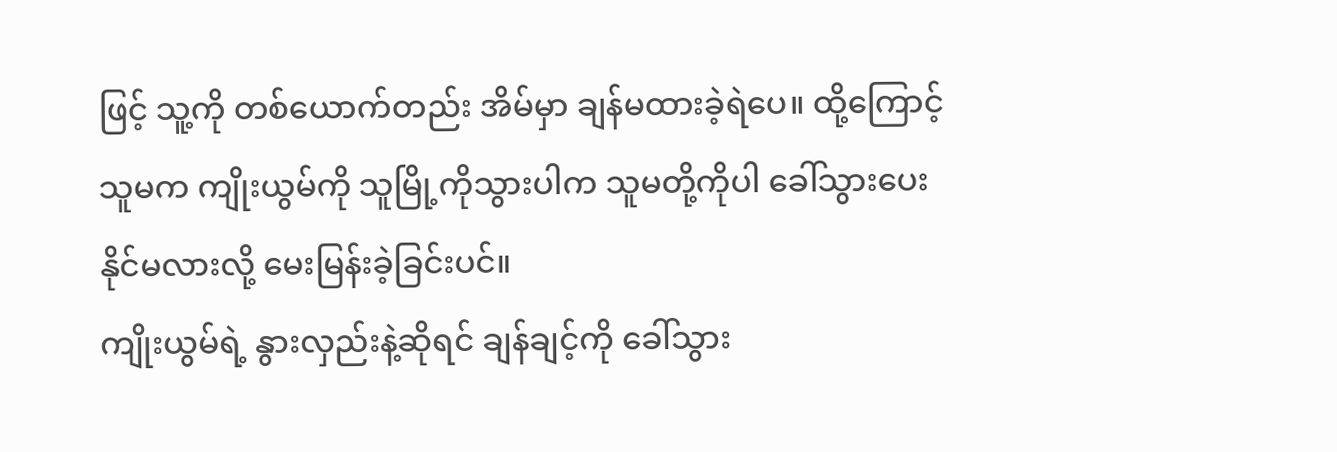ဖြင့် သူ့ကို တစ်ယောက်တည်း အိမ်မှာ ချန်မထားခဲ့ရဲပေ။ ထို့ကြောင့် သူမက ကျိုးယွမ်ကို သူမြို့ကိုသွားပါက သူမတို့ကိုပါ ခေါ်သွားပေးနိုင်မလားလို့ မေးမြန်းခဲ့ခြင်းပင်။
ကျိုးယွမ်ရဲ့ နွားလှည်းနဲ့ဆိုရင် ချန်ချင့်ကို ခေါ်သွား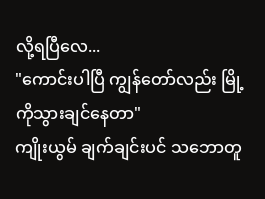လို့ရပြီလေ...
"ကောင်းပါပြီ ကျွန်တော်လည်း မြို့ကိုသွားချင်နေတာ"
ကျိုးယွမ် ချက်ချင်းပင် သဘောတူ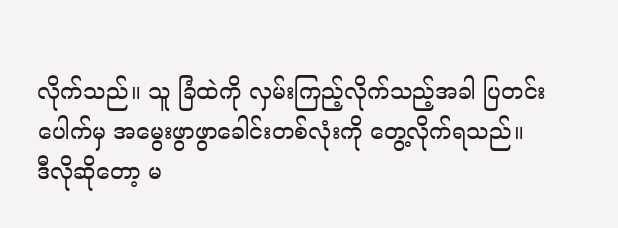လိုက်သည်။ သူ ခြံထဲကို လှမ်းကြည့်လိုက်သည့်အခါ ပြတင်းပေါက်မှ အမွေးဖွာဖွာခေါင်းတစ်လုံးကို တွေ့လိုက်ရသည်။
ဒီလိုဆိုတော့ မ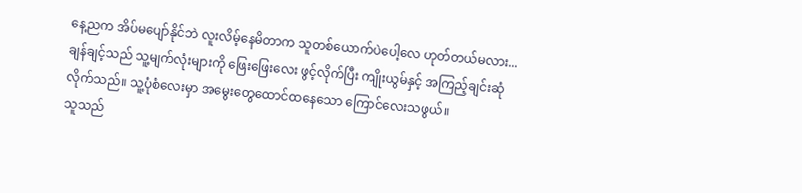နေ့ညက အိပ်မပျော်နိုင်ဘဲ လူးလိမ့်နေမိတာက သူတစ်ယောက်ပဲပေါ့လေ ဟုတ်တယ်မလား...
ချန်ချင့်သည် သူ့မျက်လုံးများကို ဖြေးဖြေးလေး ဖွင့်လိုက်ပြီး ကျိုးယွမ်နှင့် အကြည့်ချင်းဆုံလိုက်သည်။ သူ့ပုံစံလေးမှာ အမွေးတွေထောင်ထနေသော ကြောင်လေးသဖွယ်။
သူသည်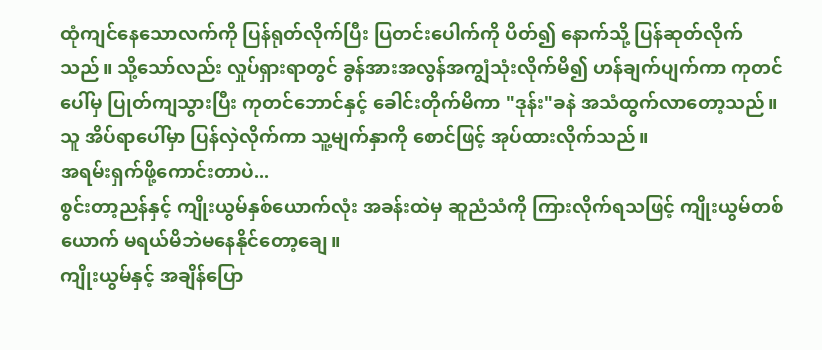ထုံကျင်နေသောလက်ကို ပြန်ရုတ်လိုက်ပြီး ပြတင်းပေါက်ကို ပိတ်၍ နောက်သို့ ပြန်ဆုတ်လိုက်သည်။ သို့သော်လည်း လှုပ်ရှားရာတွင် ခွန်အားအလွန်အကျွံသုံးလိုက်မိ၍ ဟန်ချက်ပျက်ကာ ကုတင်ပေါ်မှ ပြုတ်ကျသွားပြီး ကုတင်ဘောင်နှင့် ခေါင်းတိုက်မိကာ "ဒုန်း"ခနဲ အသံထွက်လာတော့သည်။
သူ အိပ်ရာပေါ်မှာ ပြန်လှဲလိုက်ကာ သူ့မျက်နှာကို စောင်ဖြင့် အုပ်ထားလိုက်သည်။
အရမ်းရှက်ဖို့ကောင်းတာပဲ...
စွင်းတာ့ညန်နှင့် ကျိုးယွမ်နှစ်ယောက်လုံး အခန်းထဲမှ ဆူညံသံကို ကြားလိုက်ရသဖြင့် ကျိုးယွမ်တစ်ယောက် မရယ်မိဘဲမနေနိုင်တော့ချေ။
ကျိုးယွမ်နှင့် အချိန်ပြော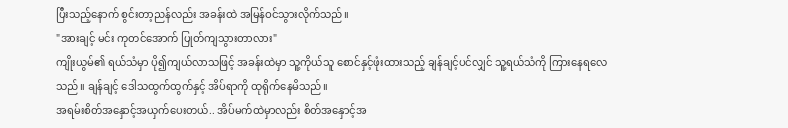ပြီးသည့်နောက် စွင်းတာ့ညန်လည်း အခန်းထဲ အမြန်ဝင်သွားလိုက်သည်။
"အားချင့် မင်း ကုတင်အောက် ပြုတ်ကျသွားတာလား"
ကျိုးယွမ်၏ ရယ်သံမှာ ပို၍ကျယ်လာသဖြင့် အခန်းထဲမှာ သူ့ကိုယ်သူ စောင်နှင့်ဖုံးထားသည့် ချန်ချင့်ပင်လျှင် သူ့ရယ်သံကို ကြားနေရလေသည်။ ချန်ချင့် ဒေါသထွက်ထွက်နှင့် အိပ်ရာကို ထုရိုက်နေမိသည်။
အရမ်းစိတ်အနှောင့်အယှက်ပေးတယ်.. အိပ်မက်ထဲမှာလည်း စိတ်အနှောင့်အ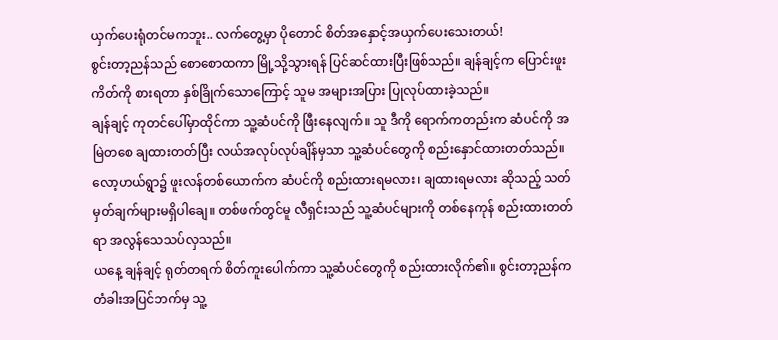ယှက်ပေးရုံတင်မကဘူး.. လက်တွေ့မှာ ပိုတောင် စိတ်အနှောင့်အယှက်ပေးသေးတယ်!
စွင်းတာ့ညန်သည် စောစောထကာ မြို့သို့သွားရန် ပြင်ဆင်ထားပြီးဖြစ်သည်။ ချန်ချင့်က ပြောင်းဖူးကိတ်ကို စားရတာ နှစ်ခြိုက်သောကြောင့် သူမ အများအပြား ပြုလုပ်ထားခဲ့သည်။
ချန်ချင့် ကုတင်ပေါ်မှာထိုင်ကာ သူ့ဆံပင်ကို ဖြီးနေလျက်။ သူ ဒီကို ရောက်ကတည်းက ဆံပင်ကို အမြဲတစေ ချထားတတ်ပြီး လယ်အလုပ်လုပ်ချိန်မှသာ သူ့ဆံပင်တွေကို စည်းနှောင်ထားတတ်သည်။
လော့ဟယ်ရွာ၌ ဖူးလန်တစ်ယောက်က ဆံပင်ကို စည်းထားရမလား၊ ချထားရမလား ဆိုသည့် သတ်မှတ်ချက်များမရှိပါချေ။ တစ်ဖက်တွင်မူ လီရှင်းသည် သူ့ဆံပင်များကို တစ်နေကုန် စည်းထားတတ်ရာ အလွန်သေသပ်လှသည်။
ယနေ့ ချန်ချင့် ရုတ်တရက် စိတ်ကူးပေါက်ကာ သူ့ဆံပင်တွေကို စည်းထားလိုက်၏။ စွင်းတာ့ညန်က တံခါးအပြင်ဘက်မှ သူ့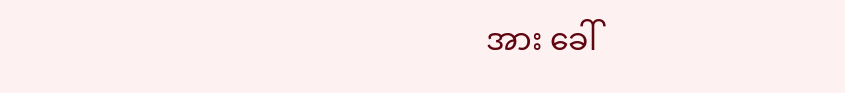အား ခေါ်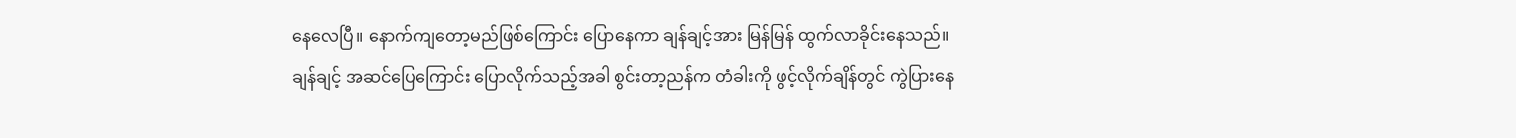နေလေပြီ။ နောက်ကျတော့မည်ဖြစ်ကြောင်း ပြောနေကာ ချန်ချင့်အား မြန်မြန် ထွက်လာခိုင်းနေသည်။
ချန်ချင့် အဆင်ပြေကြောင်း ပြောလိုက်သည့်အခါ စွင်းတာ့ညန်က တံခါးကို ဖွင့်လိုက်ချိန်တွင် ကွဲပြားနေ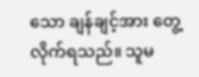သော ချန်ချင့်အား တွေ့လိုက်ရသည်။ သူမ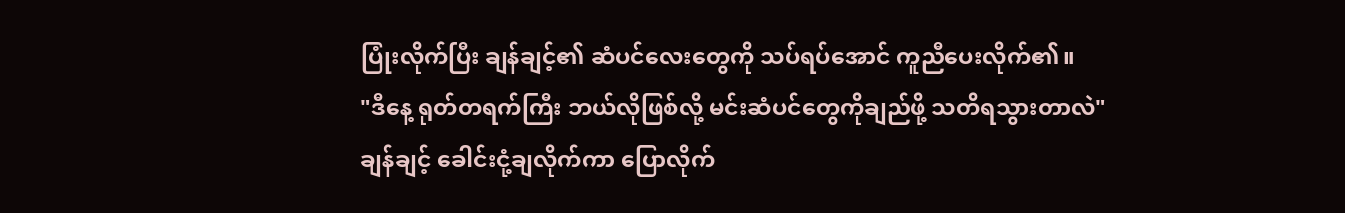ပြုံးလိုက်ပြီး ချန်ချင့်၏ ဆံပင်လေးတွေကို သပ်ရပ်အောင် ကူညီပေးလိုက်၏။
"ဒီနေ့ ရုတ်တရက်ကြီး ဘယ်လိုဖြစ်လို့ မင်းဆံပင်တွေကိုချည်ဖို့ သတိရသွားတာလဲ"
ချန်ချင့် ခေါင်းငုံ့ချလိုက်ကာ ပြောလိုက်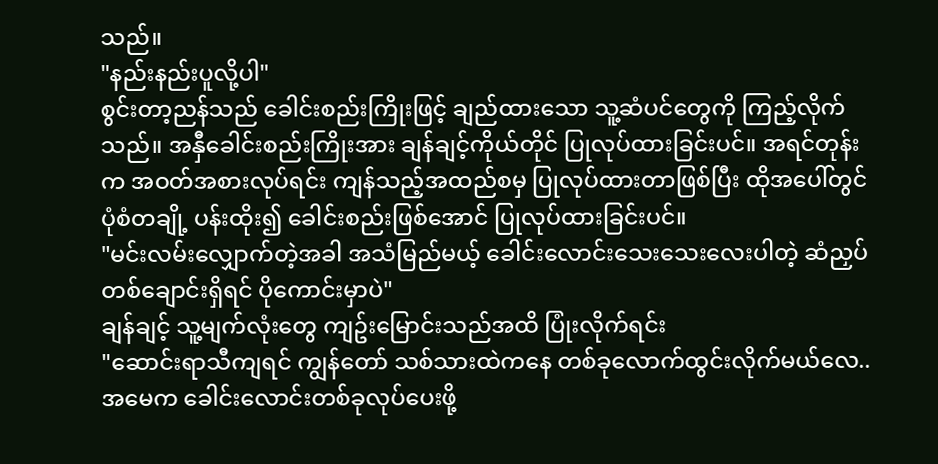သည်။
"နည်းနည်းပူလို့ပါ"
စွင်းတာ့ညန်သည် ခေါင်းစည်းကြိုးဖြင့် ချည်ထားသော သူ့ဆံပင်တွေကို ကြည့်လိုက်သည်။ အနှီခေါင်းစည်းကြိုးအား ချန်ချင့်ကိုယ်တိုင် ပြုလုပ်ထားခြင်းပင်။ အရင်တုန်းက အဝတ်အစားလုပ်ရင်း ကျန်သည့်အထည်စမှ ပြုလုပ်ထားတာဖြစ်ပြီး ထိုအပေါ်တွင် ပုံစံတချို့ ပန်းထိုး၍ ခေါင်းစည်းဖြစ်အောင် ပြုလုပ်ထားခြင်းပင်။
"မင်းလမ်းလျှောက်တဲ့အခါ အသံမြည်မယ့် ခေါင်းလောင်းသေးသေးလေးပါတဲ့ ဆံညှပ်တစ်ချောင်းရှိရင် ပိုကောင်းမှာပဲ"
ချန်ချင့် သူ့မျက်လုံးတွေ ကျဥ်းမြောင်းသည်အထိ ပြုံးလိုက်ရင်း
"ဆောင်းရာသီကျရင် ကျွန်တော် သစ်သားထဲကနေ တစ်ခုလောက်ထွင်းလိုက်မယ်လေ.. အမေက ခေါင်းလောင်းတစ်ခုလုပ်ပေးဖို့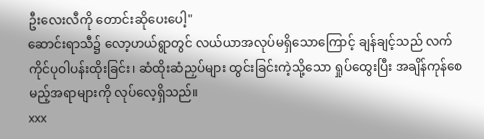ဦးလေးလီကို တောင်းဆိုပေးပေါ့"
ဆောင်းရာသီ၌ လော့ဟယ်ရွာတွင် လယ်ယာအလုပ်မရှိသောကြောင့် ချန်ချင့်သည် လက်ကိုင်ပုဝါပန်းထိုးခြင်း၊ ဆံထိုးဆံညှပ်များ ထွင်းခြင်းကဲ့သို့သော ရှုပ်ထွေးပြီး အချိန်ကုန်စေမည့်အရာများကို လုပ်လေ့ရှိသည်။
xxx